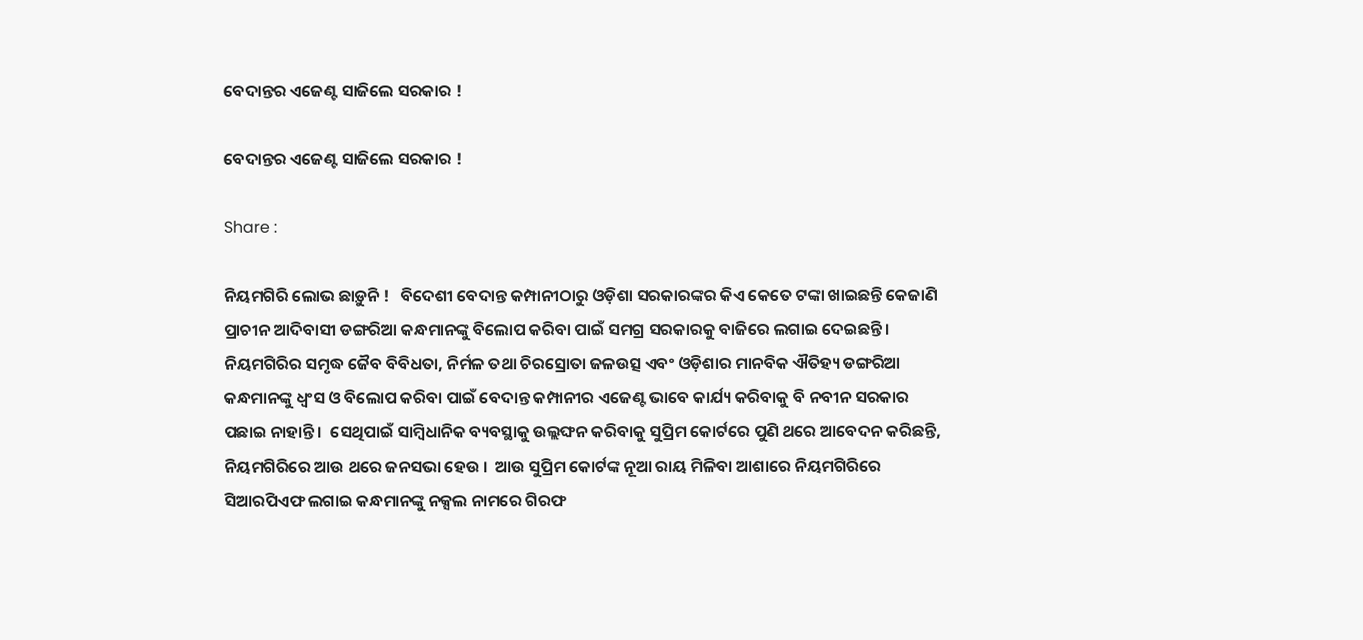ବେଦାନ୍ତର ଏଜେଣ୍ଟ ସାଜିଲେ ସରକାର !

ବେଦାନ୍ତର ଏଜେଣ୍ଟ ସାଜିଲେ ସରକାର !

Share :

ନିୟମଗିରି ଲୋଭ ଛାଡ଼ୁନି !   ବିଦେଶୀ ବେଦାନ୍ତ କମ୍ପାନୀଠାରୁ ଓଡ଼ିଶା ସରକାରଙ୍କର କିଏ କେତେ ଟଙ୍କା ଖାଇଛନ୍ତି କେଜାଣି ପ୍ରାଚୀନ ଆଦିବାସୀ ଡଙ୍ଗରିଆ କନ୍ଧମାନଙ୍କୁ ବିଲୋପ କରିବା ପାଇଁ ସମଗ୍ର ସରକାରକୁ ବାଜିରେ ଲଗାଇ ଦେଇଛନ୍ତି ।  ନିୟମଗିରିର ସମୃଦ୍ଧ ଜୈବ ବିବିଧତା, ନିର୍ମଳ ତଥା ଚିରସ୍ରୋତା ଜଳଉତ୍ସ ଏବଂ ଓଡ଼ିଶାର ମାନବିକ ଐତିହ୍ୟ ଡଙ୍ଗରିଆ କନ୍ଧମାନଙ୍କୁ ଧ୍ବଂସ ଓ ବିଲୋପ କରିବା ପାଇଁ ବେଦାନ୍ତ କମ୍ପାନୀର ଏଜେଣ୍ଟ ଭାବେ କାର୍ଯ୍ୟ କରିବାକୁ ବି ନବୀନ ସରକାର ପଛାଇ ନାହାନ୍ତି ।  ସେଥିପାଇଁ ସାମ୍ବିଧାନିକ ବ୍ୟବସ୍ଥାକୁ ଉଲ୍ଲଙ୍ଘନ କରିବାକୁ ସୁପ୍ରିମ କୋର୍ଟରେ ପୁଣି ଥରେ ଆବେଦନ କରିଛନ୍ତି, ନିୟମଗିରିରେ ଆଉ ଥରେ ଜନସଭା ହେଉ ।  ଆଉ ସୁପ୍ରିମ କୋର୍ଟଙ୍କ ନୂଆ ରାୟ ମିଳିବା ଆଶାରେ ନିୟମଗିରିରେ ସିଆରପିଏଫ ଲଗାଇ କନ୍ଧମାନଙ୍କୁ ନକ୍ସଲ ନାମରେ ଗିରଫ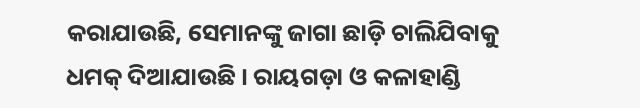କରାଯାଉଛି, ସେମାନଙ୍କୁ ଜାଗା ଛାଡ଼ି ଚାଲିଯିବାକୁ ଧମକ୍ ଦିଆଯାଉଛି । ରାୟଗଡ଼ା ଓ କଳାହାଣ୍ଡି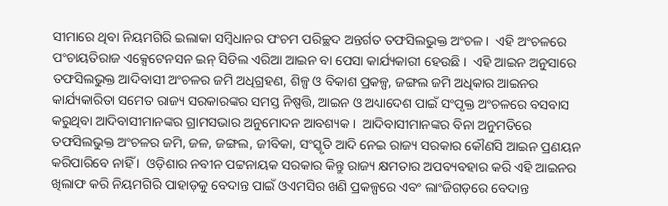ସୀମାରେ ଥିବା ନିୟମଗିରି ଇଲାକା ସମ୍ବିଧାନର ପଂଚମ ପରିଚ୍ଛଦ ଅନ୍ତର୍ଗତ ତଫସିଲଭୁକ୍ତ ଅଂଚଳ ।  ଏହି ଅଂଚଳରେ ପଂଚାୟତିରାଜ ଏକ୍ସେଟେନସନ ଇନ୍ ସିଡିଲ ଏରିଆ ଆଇନ ବା ପେସା କାର୍ଯ୍ୟକାରୀ ହେଉଛି ।  ଏହି ଆଇନ ଅନୁସାରେ ତଫସିଲଭୁକ୍ତ ଆଦିବାସୀ ଅଂଚଳର ଜମି ଅଧିଗ୍ରହଣ, ଶିଳ୍ପ ଓ ବିକାଶ ପ୍ରକଳ୍ପ, ଜଙ୍ଗଲ ଜମି ଅଧିକାର ଆଇନର କାର୍ଯ୍ୟକାରିତା ସମେତ ରାଜ୍ୟ ସରକାରଙ୍କର ସମସ୍ତ ନିଷ୍ପତ୍ତି, ଆଇନ ଓ ଅଧ୍ୟାଦେଶ ପାଇଁ ସଂପୃକ୍ତ ଅଂଚଳରେ ବସବାସ କରୁଥିବା ଆଦିବାସୀମାନଙ୍କର ଗ୍ରାମସଭାର ଅନୁମୋଦନ ଆବଶ୍ୟକ ।  ଆଦିବାସୀମାନଙ୍କର ବିନା ଅନୁମତିରେ ତଫସିଲଭୁକ୍ତ ଅଂଚଳର ଜମି, ଜଳ, ଜଙ୍ଗଲ, ଜୀବିକା, ସଂସ୍କୃତି ଆଦି ନେଇ ରାଜ୍ୟ ସରକାର କୌଣସି ଆଇନ ପ୍ରଣୟନ କରିପାରିବେ ନାହିଁ ।  ଓଡ଼ିଶାର ନବୀନ ପଟ୍ଟନାୟକ ସରକାର କିନ୍ତୁ ରାଜ୍ୟ କ୍ଷମତାର ଅପବ୍ୟବହାର କରି ଏହି ଆଇନର ଖିଲାଫ କରି ନିୟମଗିରି ପାହାଡ଼କୁ ବେଦାନ୍ତ ପାଇଁ ଓଏମସିର ଖଣି ପ୍ରକଳ୍ପରେ ଏବଂ ଲାଂଜିଗଡ଼ରେ ବେଦାନ୍ତ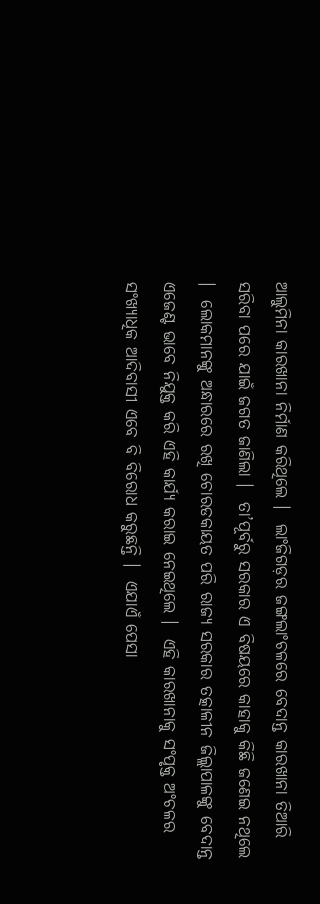ଆଲୁମିନା କାରଖାନା ନିର୍ମାଣ କରିଥିଲେ ।  ଲାଂଜିଗଡ଼ର ଜଙ୍ଗଲାଂଚଳରେ ବେଦାନ୍ତ କାରଖାନା ତିଆରି ସରିବା ପରେ ଯାଇଁ ଜଗତ ଜାଣିଲା ।  ତା’ପୂର୍ବରୁ ସରକାର ଏ ବିଷୟରେ କାହାକୁ କିଛି ଜଣେଇ ନଥିଲେ ।  ଲୋକମାନଙ୍କୁ ଅନ୍ଧାରରେ ରଖି ଚୋରଡକାୟତ ପରି ରାଜ୍ୟ ସରକାର ତତ୍କାଳୀନ ଜିଲ୍ଲାପାଳଙ୍କୁ ବେଦାନ୍ତ ଏଜେଣ୍ଟ ଭାବେ ନିଯୁକ୍ତ କରି ଏହି କାର୍ଯ୍ୟ କରାଇ ନେଇଥିଲେ ।  ଏହି କାରଖାନାକୁ ସଂପୃକ୍ତ ଅଂଚଳର ସଂଖ୍ୟାଧିକ ଆଦିବାସୀ ଏବେ ବି ବିରୋଧ କରୁଛନ୍ତି ।  ଏଯାଏଁ ପେସା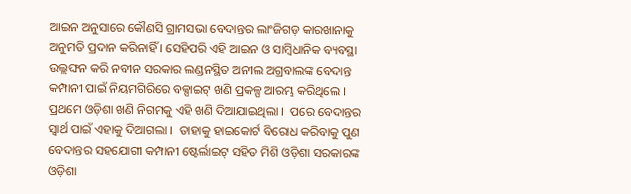ଆଇନ ଅନୁସାରେ କୌଣସି ଗ୍ରାମସଭା ବେଦାନ୍ତର ଲାଂଜିଗଡ଼ କାରଖାନାକୁ ଅନୁମତି ପ୍ରଦାନ କରିନାହିଁ । ସେହିପରି ଏହି ଆଇନ ଓ ସାମ୍ବିଧାନିକ ବ୍ୟବସ୍ଥା ଉଲ୍ଲଙ୍ଘନ କରି ନବୀନ ସରକାର ଲଣ୍ଡନସ୍ଥିତ ଅନୀଲ ଅଗ୍ରବାଲଙ୍କ ବେଦାନ୍ତ କମ୍ପାନୀ ପାଇଁ ନିୟମଗିରିରେ ବକ୍ସାଇଟ୍ ଖଣି ପ୍ରକଳ୍ପ ଆରମ୍ଭ କରିଥିଲେ ।  ପ୍ରଥମେ ଓଡ଼ିଶା ଖଣି ନିଗମକୁ ଏହି ଖଣି ଦିଆଯାଇଥିଲା ।  ପରେ ବେଦାନ୍ତର ସ୍ବାର୍ଥ ପାଇଁ ଏହାକୁ ଦିଆଗଲା ।  ତାହାକୁ ହାଇକୋର୍ଟ ବିରୋଧ କରିବାକୁ ପୁଣ ବେଦାନ୍ତର ସହଯୋଗୀ କମ୍ପାନୀ ଷ୍ଟେର୍ଲାଇଟ୍ ସହିତ ମିଶି ଓଡ଼ିଶା ସରକାରଙ୍କ ଓଡ଼ିଶା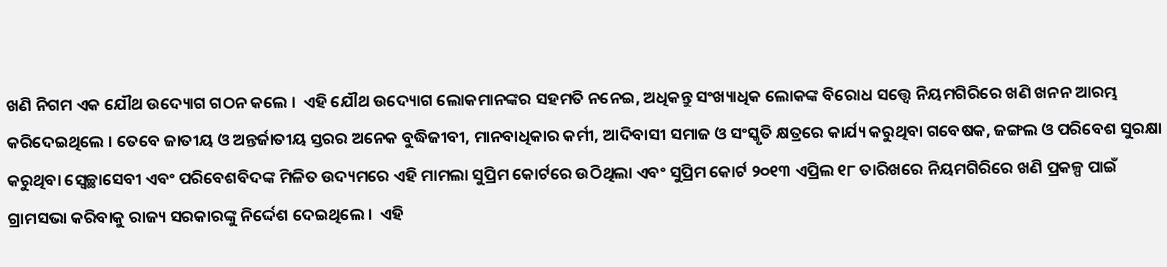ଖଣି ନିଗମ ଏକ ଯୌଥ ଉଦ୍ୟୋଗ ଗଠନ କଲେ ।  ଏହି ଯୌଥ ଉଦ୍ୟୋଗ ଲୋକମାନଙ୍କର ସହମତି ନନେଇ, ଅଧିକନ୍ତୁ ସଂଖ୍ୟାଧିକ ଲୋକଙ୍କ ବିରୋଧ ସତ୍ତ୍ବେ ନିୟମଗିରିରେ ଖଣି ଖନନ ଆରମ୍ଭ କରିଦେଇଥିଲେ । ତେବେ ଜାତୀୟ ଓ ଅନ୍ତର୍ଜାତୀୟ ସ୍ତରର ଅନେକ ବୁଦ୍ଧିଜୀବୀ, ମାନବାଧିକାର କର୍ମୀ, ଆଦିବାସୀ ସମାଜ ଓ ସଂସ୍କୃତି କ୍ଷତ୍ରରେ କାର୍ଯ୍ୟ କରୁଥିବା ଗବେଷକ, ଜଙ୍ଗଲ ଓ ପରିବେଶ ସୁରକ୍ଷା କରୁଥିବା ସ୍ବେଚ୍ଛାସେବୀ ଏବଂ ପରିବେଶବିଦଙ୍କ ମିଳିତ ଉଦ୍ୟମରେ ଏହି ମାମଲା ସୁପ୍ରିମ କୋର୍ଟରେ ଉଠିଥିଲା ଏବଂ ସୁପ୍ରିମ କୋର୍ଟ ୨୦୧୩ ଏପ୍ରିଲ ୧୮ ତାରିଖରେ ନିୟମଗିରିରେ ଖଣି ପ୍ରକଳ୍ପ ପାଇଁ ଗ୍ରାମସଭା କରିବାକୁ ରାଜ୍ୟ ସରକାରଙ୍କୁ ନିର୍ଦ୍ଦେଶ ଦେଇଥିଲେ ।  ଏହି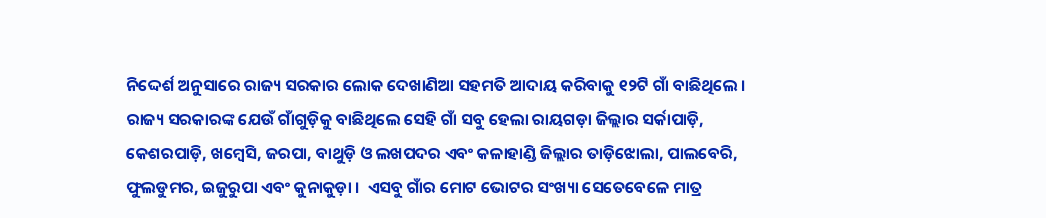ନିଦ୍ଦେର୍ଶ ଅନୁସାରେ ରାଜ୍ୟ ସରକାର ଲୋକ ଦେଖାଣିଆ ସହମତି ଆଦାୟ କରିବାକୁ ୧୨ଟି ଗାଁ ବାଛିଥିଲେ ।  ରାଜ୍ୟ ସରକାରଙ୍କ ଯେଉଁ ଗାଁଗୁଡ଼ିକୁ ବାଛିଥିଲେ ସେହି ଗାଁ ସବୁ ହେଲା ରାୟଗଡ଼ା ଜିଲ୍ଲାର ସର୍କାପାଡ଼ି, କେଶରପାଡ଼ି, ଖମ୍ବେସି, ଜରପା, ବାଥୁଡ଼ି ଓ ଲଖପଦର ଏବଂ କଳାହାଣ୍ଡି ଜିଲ୍ଲାର ତାଡ଼ିଝୋଲା, ପାଲବେରି, ଫୁଲଡୁମର, ଇଜୁରୁପା ଏବଂ କୁନାକୁଡ଼ା ।  ଏସବୁ ଗାଁର ମୋଟ ଭୋଟର ସଂଖ୍ୟା ସେତେବେଳେ ମାତ୍ର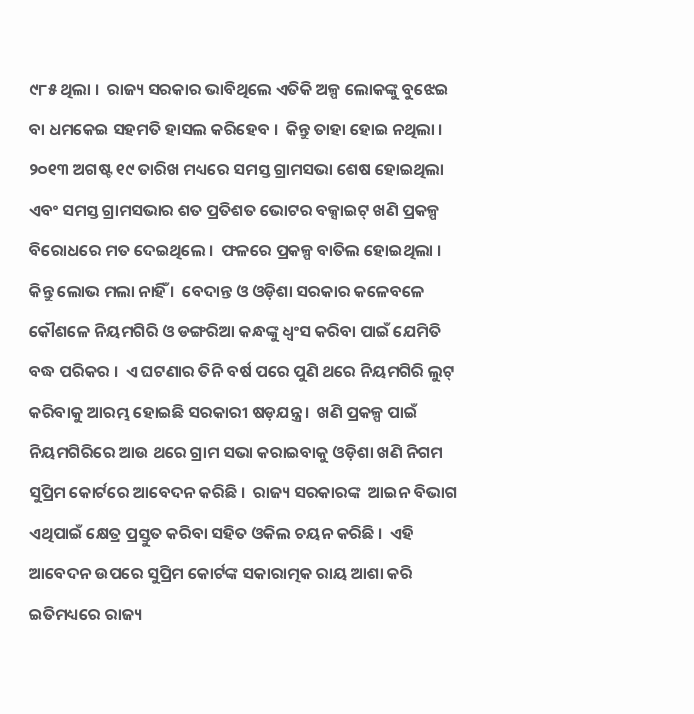୯୮୫ ଥିଲା ।  ରାଜ୍ୟ ସରକାର ଭାବିଥିଲେ ଏତିକି ଅଳ୍ପ ଲୋକଙ୍କୁ ବୁଝେଇ ବା ଧମକେଇ ସହମତି ହାସଲ କରିହେବ ।  କିନ୍ତୁ ତାହା ହୋଇ ନଥିଲା ।  ୨୦୧୩ ଅଗଷ୍ଟ ୧୯ ତାରିଖ ମଧ୍ୟରେ ସମସ୍ତ ଗ୍ରାମସଭା ଶେଷ ହୋଇଥିଲା ଏବଂ ସମସ୍ତ ଗ୍ରାମସଭାର ଶତ ପ୍ରତିଶତ ଭୋଟର ବକ୍ସାଇଟ୍ ଖଣି ପ୍ରକଳ୍ପ ବିରୋଧରେ ମତ ଦେଇଥିଲେ ।  ଫଳରେ ପ୍ରକଳ୍ପ ବାତିଲ ହୋଇଥିଲା ।   କିନ୍ତୁ ଲୋଭ ମଲା ନାହିଁ ।  ବେଦାନ୍ତ ଓ ଓଡ଼ିଶା ସରକାର କଳେବଳେ କୌଶଳେ ନିୟମଗିରି ଓ ଡଙ୍ଗରିଆ କନ୍ଧଙ୍କୁ ଧ୍ବଂସ କରିବା ପାଇଁ ଯେମିତି ବଦ୍ଧ ପରିକର ।  ଏ ଘଟଣାର ତିନି ବର୍ଷ ପରେ ପୁଣି ଥରେ ନିୟମଗିରି ଲୁଟ୍ କରିବାକୁ ଆରମ୍ଭ ହୋଇଛି ସରକାରୀ ଷଡ଼ଯନ୍ତ୍ର ।  ଖଣି ପ୍ରକଳ୍ପ ପାଇଁ ନିୟମଗିରିରେ ଆଉ ଥରେ ଗ୍ରାମ ସଭା କରାଇବାକୁ ଓଡ଼ିଶା ଖଣି ନିଗମ ସୁପ୍ରିମ କୋର୍ଟରେ ଆବେଦନ କରିଛି ।  ରାଜ୍ୟ ସରକାରଙ୍କ  ଆଇନ ବିଭାଗ ଏଥିପାଇଁ କ୍ଷେତ୍ର ପ୍ରସ୍ତୁତ କରିବା ସହିତ ଓକିଲ ଚୟନ କରିଛି ।  ଏହି ଆବେଦନ ଉପରେ ସୁପ୍ରିମ କୋର୍ଟଙ୍କ ସକାରାତ୍ମକ ରାୟ ଆଶା କରି ଇତିମଧ୍ୟରେ ରାଜ୍ୟ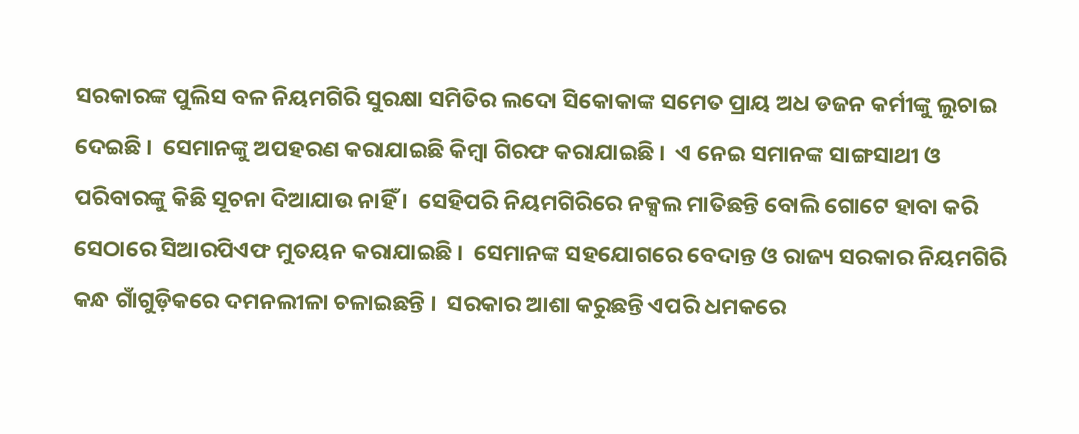ସରକାରଙ୍କ ପୁଲିସ ବଳ ନିୟମଗିରି ସୁରକ୍ଷା ସମିତିର ଲଦୋ ସିକୋକାଙ୍କ ସମେତ ପ୍ରାୟ ଅଧ ଡଜନ କର୍ମୀଙ୍କୁ ଲୁଚାଇ ଦେଇଛି ।  ସେମାନଙ୍କୁ ଅପହରଣ କରାଯାଇଛି କିମ୍ବା ଗିରଫ କରାଯାଇଛି ।  ଏ ନେଇ ସମାନଙ୍କ ସାଙ୍ଗସାଥୀ ଓ ପରିବାରଙ୍କୁ କିଛି ସୂଚନା ଦିଆଯାଉ ନାହିଁ ।  ସେହିପରି ନିୟମଗିରିରେ ନକ୍ସଲ ମାତିଛନ୍ତି ବୋଲି ଗୋଟେ ହାବା କରି ସେଠାରେ ସିଆରପିଏଫ ମୁତୟନ କରାଯାଇଛି ।  ସେମାନଙ୍କ ସହଯୋଗରେ ବେଦାନ୍ତ ଓ ରାଜ୍ୟ ସରକାର ନିୟମଗିରି କନ୍ଧ ଗାଁଗୁଡ଼ିକରେ ଦମନଲୀଳା ଚଳାଇଛନ୍ତି ।  ସରକାର ଆଶା କରୁଛନ୍ତି ଏପରି ଧମକରେ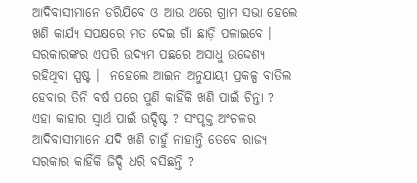ଆଦିବାସୀମାନେ ଡରିଯିବେ ଓ ଆଉ ଥରେ ଗ୍ରାମ ସଭା ହେଲେ ଖଣି କାର୍ଯ୍ୟ ସପକ୍ଷରେ ମତ ଦେଇ ଗାଁ ଛାଡ଼ି ପଳାଇବେ । ସରକାରଙ୍କର ଏପରି ଉଦ୍ୟମ ପଛରେ ଅସାଧୁ ଉଦ୍ଦେଶ୍ୟ ରହିଥିବା ସ୍ପଷ୍ଟ ।  ନହେଲେ ଆଇନ ଅନୁଯାୟୀ ପ୍ରକଳ୍ପ ବାତିଲ ହେବାର ତିନି ବର୍ଷ ପରେ ପୁଣି କାହିଁକି ଖଣି ପାଇଁ ଚିନ୍ତା ? ଏହା କାହାର ସ୍ବାର୍ଥ ପାଇଁ ଉଦ୍ଦିଷ୍ଟ ? ସଂପୃକ୍ତ ଅଂଚଳର ଆଦିବାସୀମାନେ ଯଦି ଖଣି ଚାହୁଁ ନାହାନ୍ତି ତେବେ ରାଜ୍ୟ ସରକାର କାହିଁକି ଜିଦ୍ଦି ଧରି ବସିଛନ୍ତି ?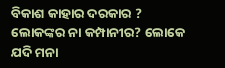ବିକାଶ କାହାର ଦରକାର ? ଲୋକଙ୍କର ନା କମ୍ପାନୀର? ଲୋକେ ଯଦି ମନା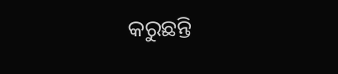କରୁଛନ୍ତି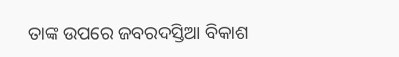ତାଙ୍କ ଉପରେ ଜବରଦସ୍ତିଆ ବିକାଶ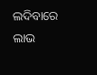ଲଦିବାରେ ଲାଭ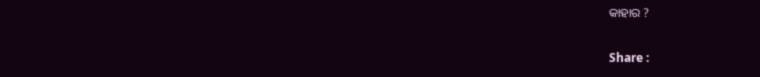କାହାର ?

Share :